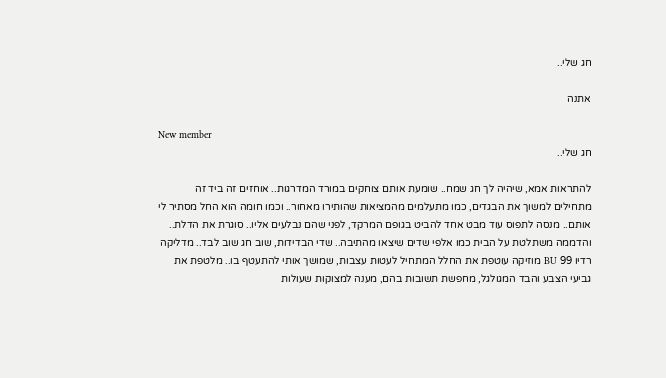חג שלי..

אתנה

New member
חג שלי..

להתראות אמא, שיהיה לך חג שמח.. שומעת אותם צוחקים במורד המדרגות.. אוחזים זה ביד זה מתחילים למשוך את הבגדים, כמו מתעלמים מהמציאות שהותירו מאחור.. וכמו חומה הוא החל מסתיר לי אותם.. מנסה לתפוס עוד מבט אחד להביט בגופם המרקד, לפני שהם נבלעים אליו.. סוגרת את הדלת.. והדממה משתלטת על הבית כמו אלפי שדים שיצאו מהתיבה.. שדי הבדידות, שוב חג שוב לבד.. מדליקה רדיו 99 BU מוזיקה עוטפת את החלל המתחיל לעטות עצבות, שמושך אותי להתעטף בו.. מלטפת את גביעי הצבע והבד המגולגל, מחפשת תשובות בהם, מענה למצוקות שעולות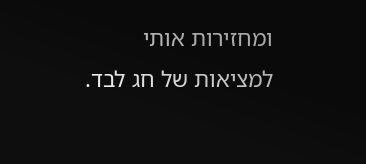ומחזירות אותי למציאות של חג לבד.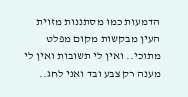הדמעות כמו מסתננות מזוית העין מבקשות מקום מפלט מתוכי.. ואין לי תשובות ואין לי מענה רק צבע ובד ואני לחג..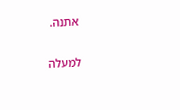אתנה.

למעלה